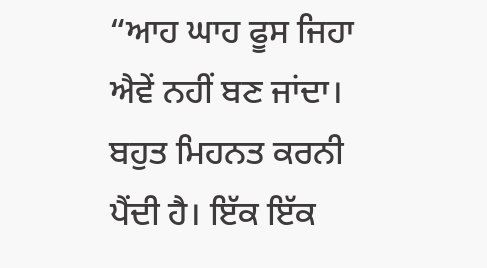“ਆਹ ਘਾਹ ਫੂਸ ਜਿਹਾ ਐਵੇਂ ਨਹੀਂ ਬਣ ਜਾਂਦਾ। ਬਹੁਤ ਮਿਹਨਤ ਕਰਨੀ ਪੈਂਦੀ ਹੈ। ਇੱਕ ਇੱਕ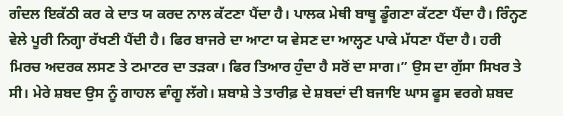ਗੰਦਲ ਇਕੱਠੀ ਕਰ ਕੇ ਦਾਤ ਯ ਕਰਦ ਨਾਲ ਕੱਟਣਾ ਪੈਂਦਾ ਹੈ। ਪਾਲਕ ਮੇਥੀ ਬਾਥੂ ਡੂੰਗਣਾ ਕੱਟਣਾ ਪੈਂਦਾ ਹੈ। ਰਿੰਨ੍ਹਣ ਵੇਲੇ ਪੂਰੀ ਨਿਗ੍ਹਾ ਰੱਖਣੀ ਪੈਂਦੀ ਹੈ। ਫਿਰ ਬਾਜਰੇ ਦਾ ਆਟਾ ਯ ਵੇਸਣ ਦਾ ਆਲ੍ਹਣ ਪਾਕੇ ਮੱਧਣਾ ਪੈਂਦਾ ਹੈ। ਹਰੀ ਮਿਰਚ ਅਦਰਕ ਲਸਣ ਤੇ ਟਮਾਟਰ ਦਾ ਤੜਕਾ। ਫਿਰ ਤਿਆਰ ਹੁੰਦਾ ਹੈ ਸਰੋਂ ਦਾ ਸਾਗ।” ਉਸ ਦਾ ਗੁੱਸਾ ਸਿਖਰ ਤੇ ਸੀ। ਮੇਰੇ ਸ਼ਬਦ ਉਸ ਨੂੰ ਗਾਹਲ ਵਾੰਗੂ ਲੱਗੇ। ਸ਼ਬਾਸ਼ੇ ਤੇ ਤਾਰੀਫ਼ ਦੇ ਸ਼ਬਦਾਂ ਦੀ ਬਜਾਇ ਘਾਸ ਫੂਸ ਵਰਗੇ ਸ਼ਬਦ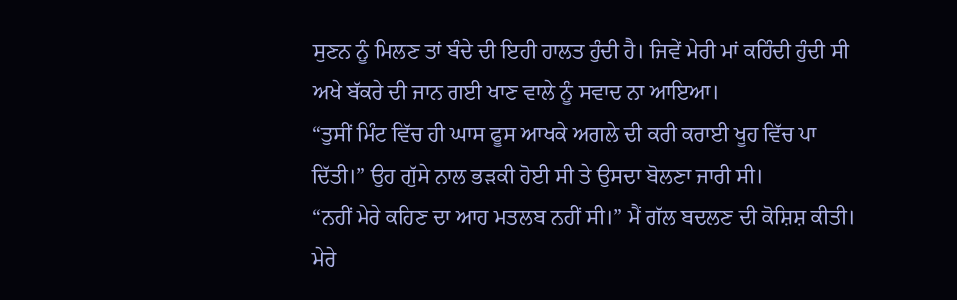ਸੁਣਨ ਨੂੰ ਮਿਲਣ ਤਾਂ ਬੰਦੇ ਦੀ ਇਹੀ ਹਾਲਤ ਹੁੰਦੀ ਹੈ। ਜਿਵੇਂ ਮੇਰੀ ਮਾਂ ਕਹਿੰਦੀ ਹੁੰਦੀ ਸੀ ਅਖੇ ਬੱਕਰੇ ਦੀ ਜਾਨ ਗਈ ਖਾਣ ਵਾਲੇ ਨੂੰ ਸਵਾਦ ਨਾ ਆਇਆ।
“ਤੁਸੀਂ ਮਿੰਟ ਵਿੱਚ ਹੀ ਘਾਸ ਫੂਸ ਆਖਕੇ ਅਗਲੇ ਦੀ ਕਰੀ ਕਰਾਈ ਖੂਹ ਵਿੱਚ ਪਾ ਦਿੱਤੀ।” ਉਹ ਗੁੱਸੇ ਨਾਲ ਭੜਕੀ ਹੋਈ ਸੀ ਤੇ ਉਸਦਾ ਬੋਲਣਾ ਜਾਰੀ ਸੀ।
“ਨਹੀਂ ਮੇਰੇ ਕਹਿਣ ਦਾ ਆਹ ਮਤਲਬ ਨਹੀਂ ਸੀ।” ਮੈਂ ਗੱਲ ਬਦਲਣ ਦੀ ਕੋਸ਼ਿਸ਼ ਕੀਤੀ। ਮੇਰੇ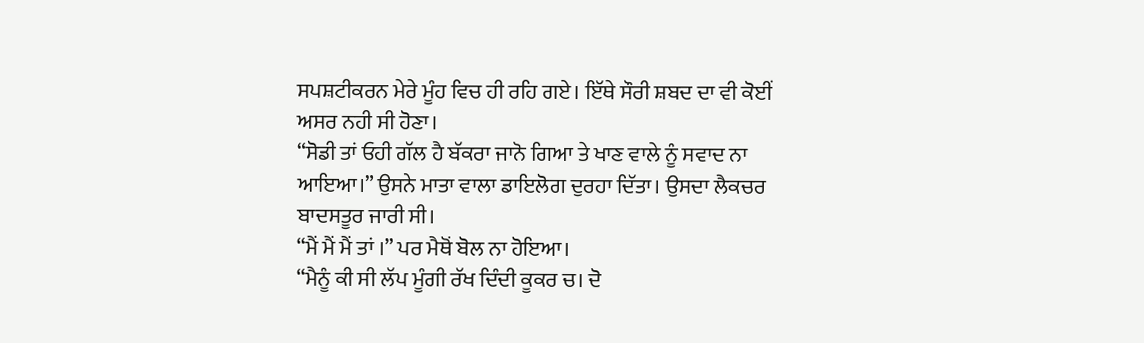ਸਪਸ਼ਟੀਕਰਨ ਮੇਰੇ ਮੂੰਹ ਵਿਚ ਹੀ ਰਹਿ ਗਏ। ਇੱਥੇ ਸੌਰੀ ਸ਼ਬਦ ਦਾ ਵੀ ਕੋਈਂ ਅਸਰ ਨਹੀ ਸੀ ਹੋਣਾ।
“ਸੋਡੀ ਤਾਂ ਓਹੀ ਗੱਲ ਹੈ ਬੱਕਰਾ ਜਾਨੋ ਗਿਆ ਤੇ ਖਾਣ ਵਾਲੇ ਨੂੰ ਸਵਾਦ ਨਾ ਆਇਆ।” ਉਸਨੇ ਮਾਤਾ ਵਾਲਾ ਡਾਇਲੋਗ ਦੁਰਹਾ ਦਿੱਤਾ। ਉਸਦਾ ਲੈਕਚਰ ਬਾਦਸਤੂਰ ਜਾਰੀ ਸੀ।
“ਮੈਂ ਮੈਂ ਮੈਂ ਤਾਂ ।” ਪਰ ਮੈਥੋਂ ਬੋਲ ਨਾ ਹੋਇਆ।
“ਮੈਨੂੰ ਕੀ ਸੀ ਲੱਪ ਮੂੰਗੀ ਰੱਖ ਦਿੰਦੀ ਕੂਕਰ ਚ। ਦੋ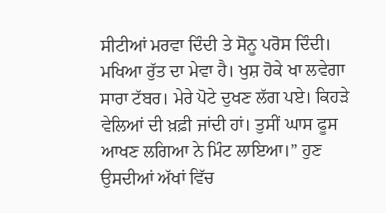ਸੀਟੀਆਂ ਮਰਵਾ ਦਿੰਦੀ ਤੇ ਸੋਨੂ ਪਰੋਸ ਦਿੰਦੀ। ਮਖਿਆ ਰੁੱਤ ਦਾ ਮੇਵਾ ਹੈ। ਖੁਸ਼ ਹੋਕੇ ਖਾ ਲਵੇਗਾ ਸਾਰਾ ਟੱਬਰ। ਮੇਰੇ ਪੋਟੇ ਦੁਖਣ ਲੱਗ ਪਏ। ਕਿਹੜੇ ਵੇਲਿਆਂ ਦੀ ਖ਼ਫ਼ੀ ਜਾਂਦੀ ਹਾਂ। ਤੁਸੀਂ ਘਾਸ ਫੂਸ ਆਖਣ ਲਗਿਆ ਨੇ ਮਿੰਟ ਲਾਇਆ।” ਹੁਣ ਉਸਦੀਆਂ ਅੱਖਾਂ ਵਿੱਚ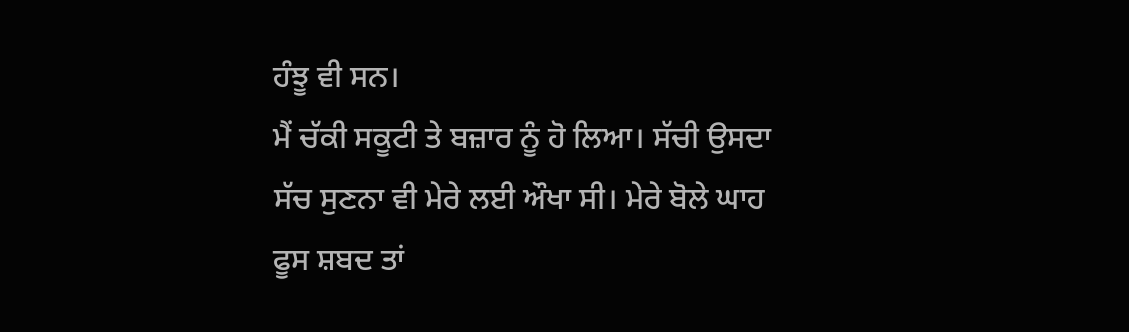ਹੰਝੂ ਵੀ ਸਨ।
ਮੈਂ ਚੱਕੀ ਸਕੂਟੀ ਤੇ ਬਜ਼ਾਰ ਨੂੰ ਹੋ ਲਿਆ। ਸੱਚੀ ਉਸਦਾ ਸੱਚ ਸੁਣਨਾ ਵੀ ਮੇਰੇ ਲਈ ਔਖਾ ਸੀ। ਮੇਰੇ ਬੋਲੇ ਘਾਹ ਫੂਸ ਸ਼ਬਦ ਤਾਂ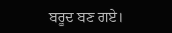ਬਰੂਦ ਬਣ ਗਏ।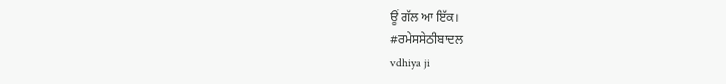ਊਂ ਗੱਲ ਆ ਇੱਕ।
#ਰਮੇਸਸੇਠੀਬਾਦਲ
vdhiya ji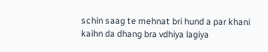schin saag te mehnat bri hund a par khani kaihn da dhang bra vdhiya lagiya